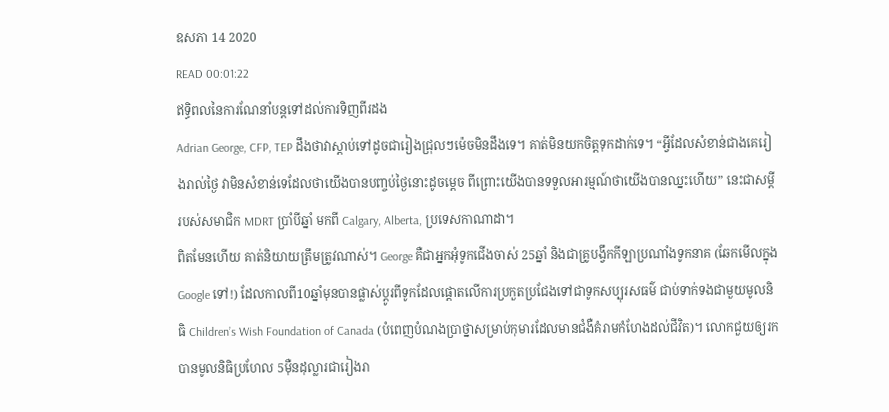ឧសភា 14 2020
READ 00:01:22
ឥទ្ធិពលនៃការណែនាំបន្តទៅដល់ការទិញពីរដង
Adrian George, CFP, TEP ដឹងថាវាស្ដាប់ទៅដូចជារៀងជ្រុលៗម៉េចមិនដឹងទេ។ គាត់មិនយកចិត្តទុកដាក់ទេ។ “អ្វីដែលសំខាន់ជាងគេរៀងរាល់ថ្ងៃ វាមិនសំខាន់ទេដែលថាយើងបានបញ្ចប់ថ្ងៃនោះដូចម្ដេច ពីព្រោះយើងបានទទួលអារម្មណ៍ថាយើងបានឈ្នះហើយ” នេះជាសម្ដីរបស់សមាជិក MDRT ប្រាំបីឆ្នាំ មកពី Calgary, Alberta, ប្រទេសកាណាដា។
ពិតមែនហើយ គាត់និយាយត្រឹមត្រូវណាស់។ George គឺជាអ្នកអុំទូកជើងចាស់ 25ឆ្នាំ និងជាគ្រូបង្វឹកកីឡាប្រណាំងទូកនាគ (ឆែកមើលក្នុង Google ទៅ!) ដែលកាលពី10ឆ្នាំមុនបានផ្លាស់ប្ដូរពីទូកដែលផ្ដោតលើការប្រកួតប្រជែងទៅជាទូកសប្បុរសធម៌ ជាប់ទាក់ទងជាមួយមូលនិធិ Children’s Wish Foundation of Canada (បំពេញបំណងប្រាថ្នាសម្រាប់កុមារដែលមានជំងឺគំរាមកំហែងដល់ជីវិត)។ លោកជួយឲ្យរកបានមូលនិធិប្រហែល 5ម៉ឺនដុល្លារជារៀងរា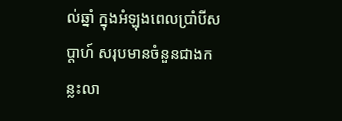ល់ឆ្នាំ ក្នុងអំឡុងពេលប្រាំបីសប្ដាហ៍ សរុបមានចំនួនជាងកន្លះលា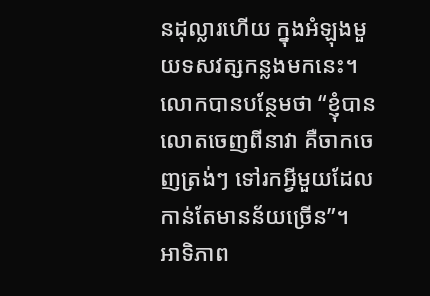នដុល្លារហើយ ក្នុងអំឡុងមួយទសវត្សកន្លងមកនេះ។ លោកបានបន្ថែមថា “ខ្ញុំបានលោតចេញពីនាវា គឺចាកចេញត្រង់ៗ ទៅរកអ្វីមួយដែលកាន់តែមានន័យច្រើន”។
អាទិភាព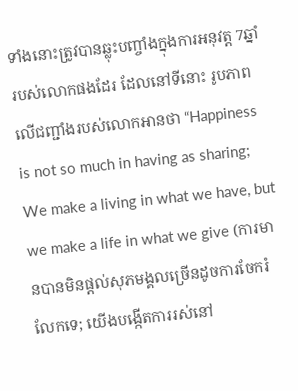ទាំងនោះត្រូវបានឆ្លុះបញ្ចាំងក្នុងការអនុវត្ត 7ឆ្នាំរបស់លោកផងដែរ ដែលនៅទីនោះ រូបភាពលើជញ្ជាំងរបស់លោកអានថា “Happiness is not so much in having as sharing; We make a living in what we have, but we make a life in what we give (ការមានបានមិនផ្ដល់សុភមង្គលច្រើនដូចការចែករំលែកទេ; យើងបង្កើតការរស់នៅ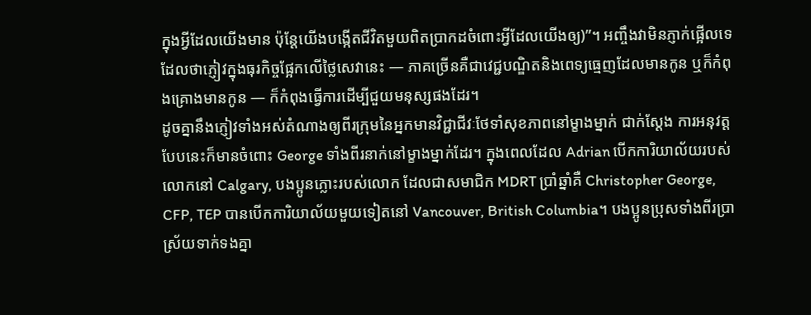ក្នុងអ្វីដែលយើងមាន ប៉ុន្តែយើងបង្កើតជីវិតមួយពិតប្រាកដចំពោះអ្វីដែលយើងឲ្យ)”។ អញ្ចឹងវាមិនភ្ញាក់ផ្អើលទេដែលថាភ្ញៀវក្នុងធុរកិច្ចផ្អែកលើថ្លៃសេវានេះ — ភាគច្រើនគឺជាវេជ្ជបណ្ឌិតនិងពេទ្យធ្មេញដែលមានកូន ឬក៏កំពុងគ្រោងមានកូន — ក៏កំពុងធ្វើការដើម្បីជួយមនុស្សផងដែរ។
ដូចគ្នានឹងភ្ញៀវទាំងអស់តំណាងឲ្យពីរក្រុមនៃអ្នកមានវិជ្ជាជីវៈថែទាំសុខភាពនៅម្ខាងម្នាក់ ជាក់ស្ដែង ការអនុវត្តបែបនេះក៏មានចំពោះ George ទាំងពីរនាក់នៅម្ខាងម្នាក់ដែរ។ ក្នុងពេលដែល Adrian បើកការិយាល័យរបស់លោកនៅ Calgary, បងប្អូនភ្លោះរបស់លោក ដែលជាសមាជិក MDRT ប្រាំឆ្នាំគឺ Christopher George, CFP, TEP បានបើកការិយាល័យមួយទៀតនៅ Vancouver, British Columbia។ បងប្អូនប្រុសទាំងពីរប្រាស្រ័យទាក់ទងគ្នា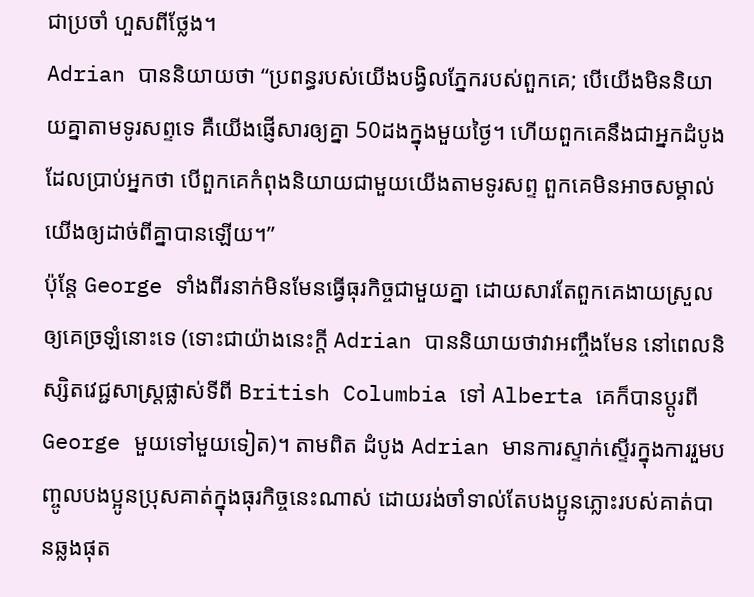ជាប្រចាំ ហួសពីថ្លែង។
Adrian បាននិយាយថា “ប្រពន្ធរបស់យើងបង្វិលភ្នែករបស់ពួកគេ; បើយើងមិននិយាយគ្នាតាមទូរសព្ទទេ គឺយើងផ្ញើសារឲ្យគ្នា 50ដងក្នុងមួយថ្ងៃ។ ហើយពួកគេនឹងជាអ្នកដំបូងដែលប្រាប់អ្នកថា បើពួកគេកំពុងនិយាយជាមួយយើងតាមទូរសព្ទ ពួកគេមិនអាចសម្គាល់យើងឲ្យដាច់ពីគ្នាបានឡើយ។”
ប៉ុន្តែ George ទាំងពីរនាក់មិនមែនធ្វើធុរកិច្ចជាមួយគ្នា ដោយសារតែពួកគេងាយស្រួលឲ្យគេច្រឡំនោះទេ (ទោះជាយ៉ាងនេះក្ដី Adrian បាននិយាយថាវាអញ្ចឹងមែន នៅពេលនិស្សិតវេជ្ជសាស្ត្រផ្លាស់ទីពី British Columbia ទៅ Alberta គេក៏បានប្ដូរពី George មួយទៅមួយទៀត)។ តាមពិត ដំបូង Adrian មានការស្ទាក់ស្ទើរក្នុងការរួមបញ្ចូលបងប្អូនប្រុសគាត់ក្នុងធុរកិច្ចនេះណាស់ ដោយរង់ចាំទាល់តែបងប្អូនភ្លោះរបស់គាត់បានឆ្លងផុត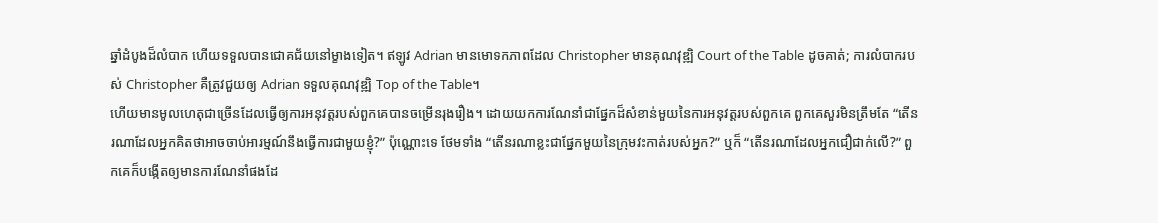ឆ្នាំដំបូងដ៏លំបាក ហើយទទួលបានជោគជ័យនៅម្ខាងទៀត។ ឥឡូវ Adrian មានមោទកភាពដែល Christopher មានគុណវុឌ្ឍិ Court of the Table ដូចគាត់; ការលំបាករបស់ Christopher គឺត្រូវជួយឲ្យ Adrian ទទួលគុណវុឌ្ឍិ Top of the Table។
ហើយមានមូលហេតុជាច្រើនដែលធ្វើឲ្យការអនុវត្តរបស់ពួកគេបានចម្រើនរុងរឿង។ ដោយយកការណែនាំជាផ្នែកដ៏សំខាន់មួយនៃការអនុវត្តរបស់ពួកគេ ពួកគេសួរមិនត្រឹមតែ “តើនរណាដែលអ្នកគិតថាអាចចាប់អារម្មណ៍នឹងធ្វើការជាមួយខ្ញុំ?” ប៉ុណ្ណោះទេ ថែមទាំង “តើនរណាខ្លះជាផ្នែកមួយនៃក្រុមវះកាត់របស់អ្នក?” ឬក៏ “តើនរណាដែលអ្នកជឿជាក់លើ?” ពួកគេក៏បង្កើតឲ្យមានការណែនាំផងដែ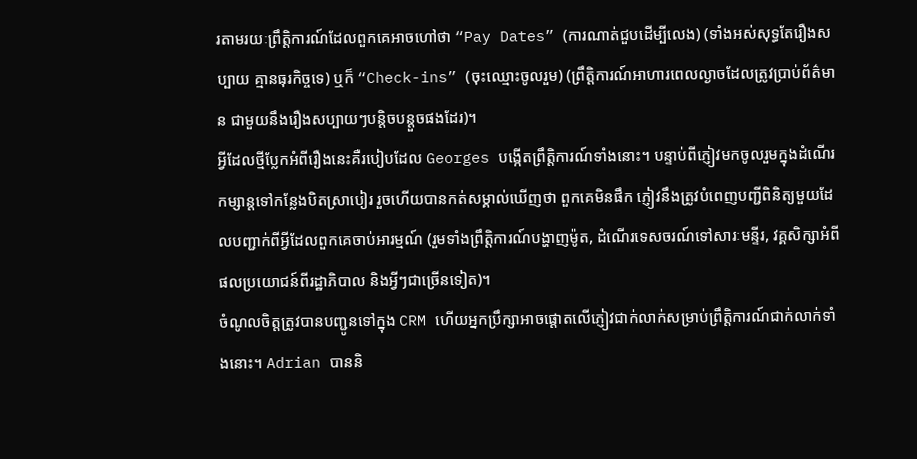រតាមរយៈព្រឹត្តិការណ៍ដែលពួកគេអាចហៅថា “Pay Dates” (ការណាត់ជួបដើម្បីលេង) (ទាំងអស់សុទ្ធតែរឿងសប្បាយ គ្មានធុរកិច្ចទេ) ឬក៏ “Check-ins” (ចុះឈ្មោះចូលរួម) (ព្រឹត្តិការណ៍អាហារពេលល្ងាចដែលត្រូវប្រាប់ព័ត៌មាន ជាមួយនឹងរឿងសប្បាយៗបន្តិចបន្តួចផងដែរ)។
អ្វីដែលថ្មីប្លែកអំពីរឿងនេះគឺរបៀបដែល Georges បង្កើតព្រឹត្តិការណ៍ទាំងនោះ។ បន្ទាប់ពីភ្ញៀវមកចូលរួមក្នុងដំណើរកម្សាន្តទៅកន្លែងបិតស្រាបៀរ រួចហើយបានកត់សម្គាល់ឃើញថា ពួកគេមិនផឹក ភ្ញៀវនឹងត្រូវបំពេញបញ្ជីពិនិត្យមួយដែលបញ្ជាក់ពីអ្វីដែលពួកគេចាប់អារម្មណ៍ (រួមទាំងព្រឹត្តិការណ៍បង្ហាញម៉ូត, ដំណើរទេសចរណ៍ទៅសារៈមន្ទីរ, វគ្គសិក្សាអំពីផលប្រយោជន៍ពីរដ្ឋាភិបាល និងអ្វីៗជាច្រើនទៀត)។
ចំណូលចិត្តត្រូវបានបញ្ជូនទៅក្នុង CRM ហើយអ្នកប្រឹក្សាអាចផ្ដោតលើភ្ញៀវជាក់លាក់សម្រាប់ព្រឹត្តិការណ៍ជាក់លាក់ទាំងនោះ។ Adrian បាននិ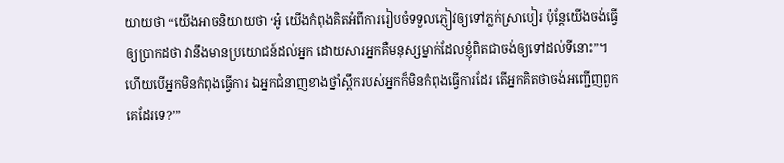យាយថា “យើងអាចនិយាយថា ‘អូ៎ យើងកំពុងគិតអំពីការរៀបចំទទួលភ្ញៀវឲ្យទៅភ្លក់ស្រាបៀរ ប៉ុន្តែយើងចង់ធ្វើឲ្យប្រាកដថា វានឹងមានប្រយោជន៍ដល់អ្នក ដោយសារអ្នកគឺមនុស្សម្នាក់ដែលខ្ញុំពិតជាចង់ឲ្យទៅដល់ទីនោះ”។ ហើយបើអ្នកមិនកំពុងធ្វើការ ឯអ្នកជំនាញខាងថ្នាំស្ពឹករបស់អ្នកក៏មិនកំពុងធ្វើការដែរ តើអ្នកគិតថាចង់អញ្ជើញពួកគេដែរទេ?’”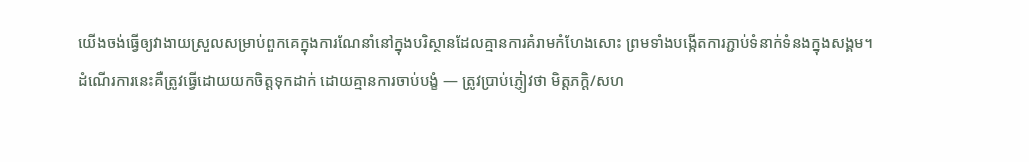យើងចង់ធ្វើឲ្យវាងាយស្រួលសម្រាប់ពួកគេក្នុងការណែនាំនៅក្នុងបរិស្ថានដែលគ្មានការគំរាមកំហែងសោះ ព្រមទាំងបង្កើតការភ្ជាប់ទំនាក់ទំនងក្នុងសង្គម។
ដំណើរការនេះគឺត្រូវធ្វើដោយយកចិត្តទុកដាក់ ដោយគ្មានការចាប់បង្ខំ — ត្រូវប្រាប់ភ្ញៀវថា មិត្តភក្ដិ/សហ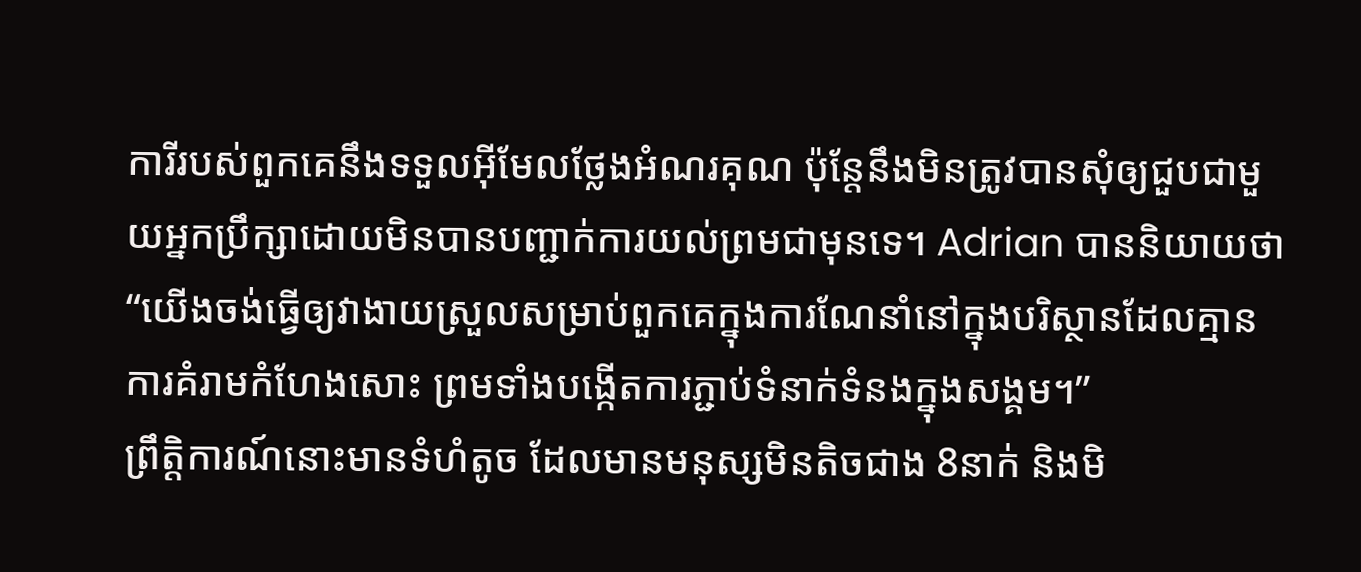ការីរបស់ពួកគេនឹងទទួលអ៊ីមែលថ្លែងអំណរគុណ ប៉ុន្តែនឹងមិនត្រូវបានសុំឲ្យជួបជាមួយអ្នកប្រឹក្សាដោយមិនបានបញ្ជាក់ការយល់ព្រមជាមុនទេ។ Adrian បាននិយាយថា “យើងចង់ធ្វើឲ្យវាងាយស្រួលសម្រាប់ពួកគេក្នុងការណែនាំនៅក្នុងបរិស្ថានដែលគ្មានការគំរាមកំហែងសោះ ព្រមទាំងបង្កើតការភ្ជាប់ទំនាក់ទំនងក្នុងសង្គម។”
ព្រឹត្តិការណ៍នោះមានទំហំតូច ដែលមានមនុស្សមិនតិចជាង 8នាក់ និងមិ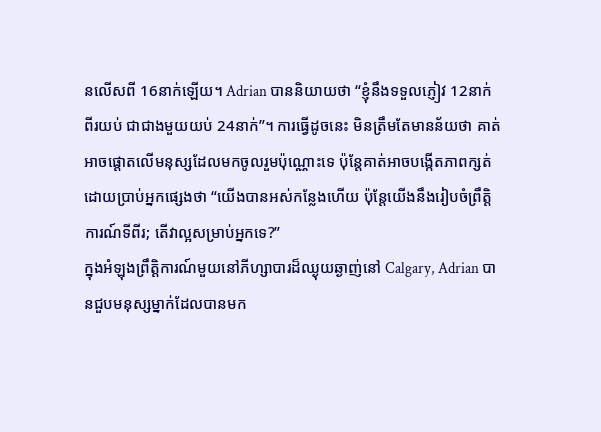នលើសពី 16នាក់ឡើយ។ Adrian បាននិយាយថា “ខ្ញុំនឹងទទួលភ្ញៀវ 12នាក់ ពីរយប់ ជាជាងមួយយប់ 24នាក់”។ ការធ្វើដូចនេះ មិនត្រឹមតែមានន័យថា គាត់អាចផ្ដោតលើមនុស្សដែលមកចូលរួមប៉ុណ្ណោះទេ ប៉ុន្តែគាត់អាចបង្កើតភាពក្សត់ដោយប្រាប់អ្នកផ្សេងថា “យើងបានអស់កន្លែងហើយ ប៉ុន្តែយើងនឹងរៀបចំព្រឹត្តិការណ៍ទីពីរ; តើវាល្អសម្រាប់អ្នកទេ?”
ក្នុងអំឡុងព្រឹត្តិការណ៍មួយនៅភីហ្សាបារដ៏ឈ្ងុយឆ្ងាញ់នៅ Calgary, Adrian បានជួបមនុស្សម្នាក់ដែលបានមក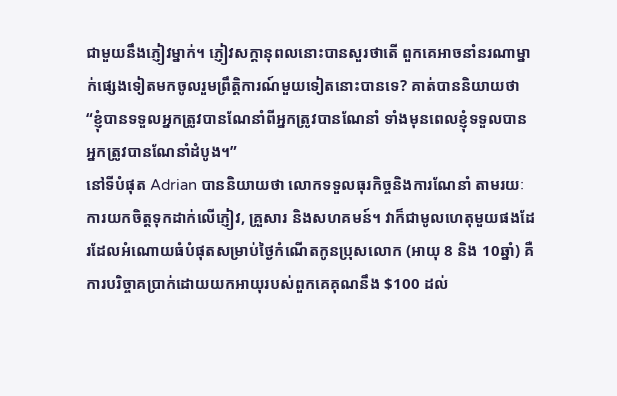ជាមួយនឹងភ្ញៀវម្នាក់។ ភ្ញៀវសក្ដានុពលនោះបានសួរថាតើ ពួកគេអាចនាំនរណាម្នាក់ផ្សេងទៀតមកចូលរួមព្រឹត្តិការណ៍មួយទៀតនោះបានទេ? គាត់បាននិយាយថា “ខ្ញុំបានទទួលអ្នកត្រូវបានណែនាំពីអ្នកត្រូវបានណែនាំ ទាំងមុនពេលខ្ញុំទទួលបានអ្នកត្រូវបានណែនាំដំបូង។”
នៅទីបំផុត Adrian បាននិយាយថា លោកទទួលធុរកិច្ចនិងការណែនាំ តាមរយៈការយកចិត្តទុកដាក់លើភ្ញៀវ, គ្រួសារ និងសហគមន៍។ វាក៏ជាមូលហេតុមួយផងដែរដែលអំណោយធំបំផុតសម្រាប់ថ្ងៃកំណើតកូនប្រុសលោក (អាយុ 8 និង 10ឆ្នាំ) គឺការបរិច្ចាគប្រាក់ដោយយកអាយុរបស់ពួកគេគុណនឹង $100 ដល់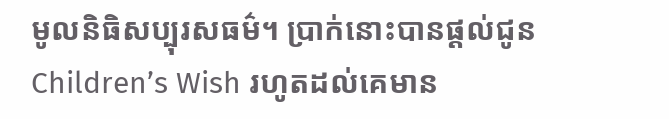មូលនិធិសប្បុរសធម៌។ ប្រាក់នោះបានផ្ដល់ជូន Children’s Wish រហូតដល់គេមាន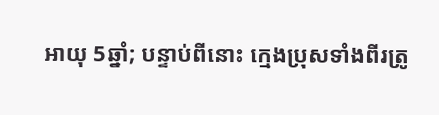អាយុ 5ឆ្នាំ; បន្ទាប់ពីនោះ ក្មេងប្រុសទាំងពីរត្រូ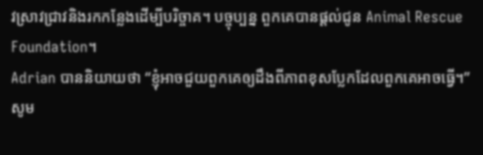វស្រាវជ្រាវនិងរកកន្លែងដើម្បីបរិច្ចាគ។ បច្ចុប្បន្ន ពួកគេបានផ្ដល់ជូន Animal Rescue Foundation។
Adrian បាននិយាយថា “ខ្ញុំអាចជួយពួកគេឲ្យដឹងពីភាពខុសប្លែកដែលពួកគេអាចធ្វើ។”
សូម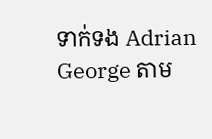ទាក់ទង Adrian George តាម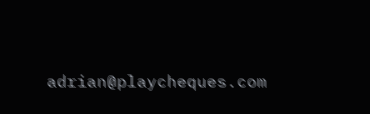adrian@playcheques.com